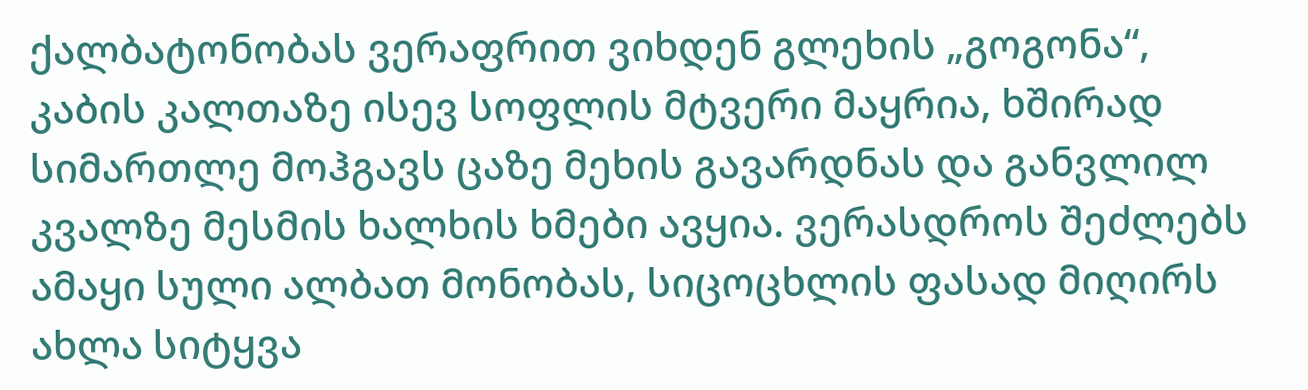ქალბატონობას ვერაფრით ვიხდენ გლეხის „გოგონა“, კაბის კალთაზე ისევ სოფლის მტვერი მაყრია, ხშირად სიმართლე მოჰგავს ცაზე მეხის გავარდნას და განვლილ კვალზე მესმის ხალხის ხმები ავყია. ვერასდროს შეძლებს ამაყი სული ალბათ მონობას, სიცოცხლის ფასად მიღირს ახლა სიტყვა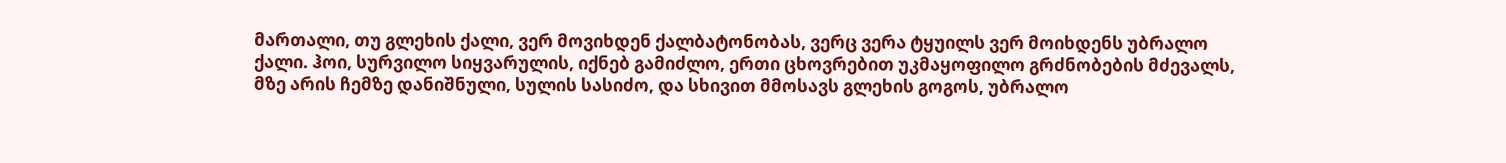მართალი, თუ გლეხის ქალი, ვერ მოვიხდენ ქალბატონობას, ვერც ვერა ტყუილს ვერ მოიხდენს უბრალო ქალი. ჰოი, სურვილო სიყვარულის, იქნებ გამიძლო, ერთი ცხოვრებით უკმაყოფილო გრძნობების მძევალს, მზე არის ჩემზე დანიშნული, სულის სასიძო, და სხივით მმოსავს გლეხის გოგოს, უბრალო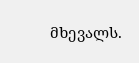მხევალს.